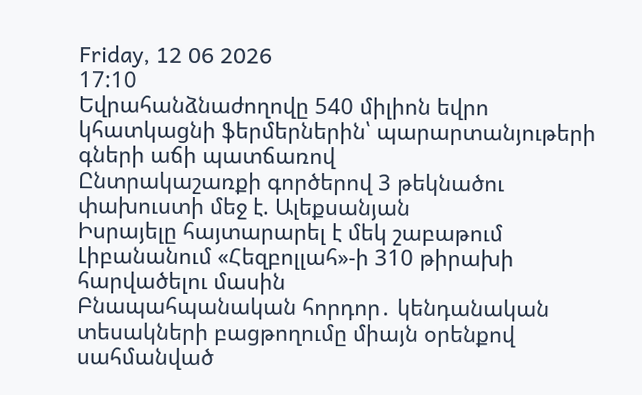Friday, 12 06 2026
17:10
Եվրահանձնաժողովը 540 միլիոն եվրո կհատկացնի ֆերմերներին՝ պարարտանյութերի գների աճի պատճառով
Ընտրակաշառքի գործերով 3 թեկնածու փախուստի մեջ է. Ալեքսանյան
Իսրայելը հայտարարել է մեկ շաբաթում Լիբանանում «Հեզբոլլահ»-ի 310 թիրախի հարվածելու մասին
Բնապահպանական հորդոր․ կենդանական տեսակների բացթողումը միայն օրենքով սահմանված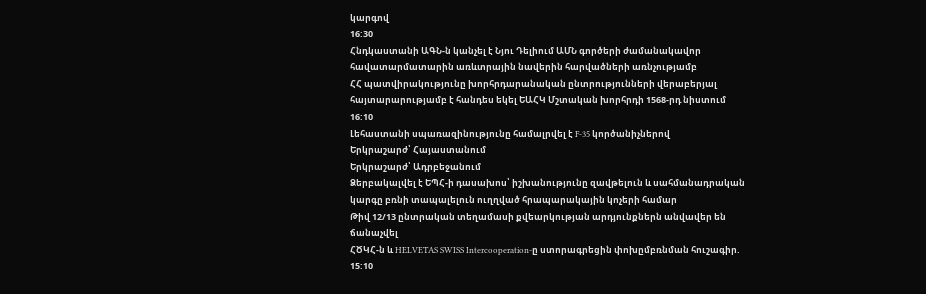կարգով
16:30
Հնդկաստանի ԱԳՆ-ն կանչել է Նյու Դելիում ԱՄՆ գործերի ժամանակավոր հավատարմատարին առևտրային նավերին հարվածների առնչությամբ
ՀՀ պատվիրակությունը խորհրդարանական ընտրությունների վերաբերյալ հայտարարությամբ է հանդես եկել ԵԱՀԿ Մշտական խորհրդի 1568-րդ նիստում
16:10
Լեհաստանի սպառազինությունը համալրվել է F-35 կործանիչներով
Երկրաշարժ՝ Հայաստանում
Երկրաշարժ՝ Ադրբեջանում
Ձերբակալվել է ԵՊՀ-ի դասախոս՝ իշխանությունը զավթելուն և սահմանադրական կարգը բռնի տապալելուն ուղղված հրապարակային կոչերի համար
Թիվ 12/13 ընտրական տեղամասի քվեարկության արդյունքներն անվավեր են ճանաչվել
ՀԾԿՀ-ն և HELVETAS SWISS Intercooperation-ը ստորագրեցին փոխըմբռնման հուշագիր.
15:10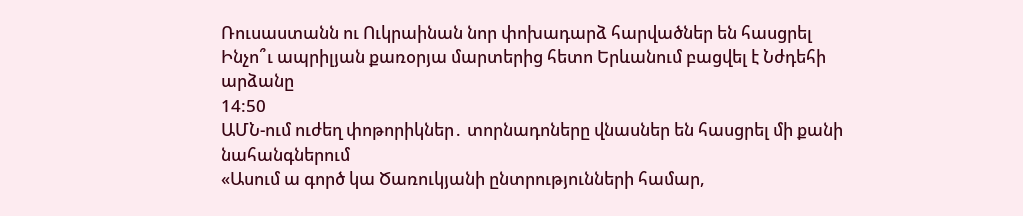Ռուսաստանն ու Ուկրաինան նոր փոխադարձ հարվածներ են հասցրել
Ինչո՞ւ ապրիլյան քառօրյա մարտերից հետո Երևանում բացվել է Նժդեհի արձանը
14:50
ԱՄՆ-ում ուժեղ փոթորիկներ․ տորնադոները վնասներ են հասցրել մի քանի նահանգներում
«Ասում ա գործ կա Ծառուկյանի ընտրությունների համար,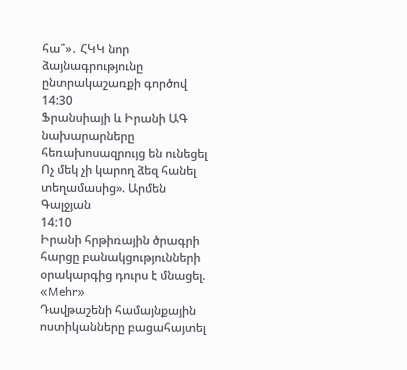հա՞»․ ՀԿԿ նոր ձայնագրությունը ընտրակաշառքի գործով
14:30
Ֆրանսիայի և Իրանի ԱԳ նախարարները հեռախոսազրույց են ունեցել
Ոչ մեկ չի կարող ձեզ հանել տեղամասից». Արմեն Գալջյան
14:10
Իրանի հրթիռային ծրագրի հարցը բանակցությունների օրակարգից դուրս է մնացել. «Mehr»
Դավթաշենի համայնքային ոստիկանները բացահայտել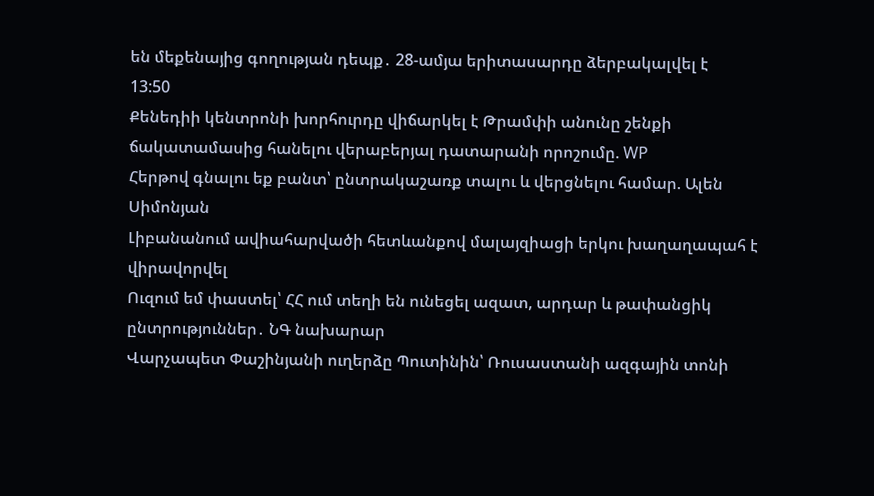են մեքենայից գողության դեպք․ 28-ամյա երիտասարդը ձերբակալվել է
13:50
Քենեդիի կենտրոնի խորհուրդը վիճարկել է Թրամփի անունը շենքի ճակատամասից հանելու վերաբերյալ դատարանի որոշումը. WP
Հերթով գնալու եք բանտ՝ ընտրակաշառք տալու և վերցնելու համար. Ալեն Սիմոնյան
Լիբանանում ավիահարվածի հետևանքով մալայզիացի երկու խաղաղապահ է վիրավորվել
Ուզում եմ փաստել՝ ՀՀ ում տեղի են ունեցել ազատ, արդար և թափանցիկ ընտրություններ․ ՆԳ նախարար
Վարչապետ Փաշինյանի ուղերձը Պուտինին՝ Ռուսաստանի ազգային տոնի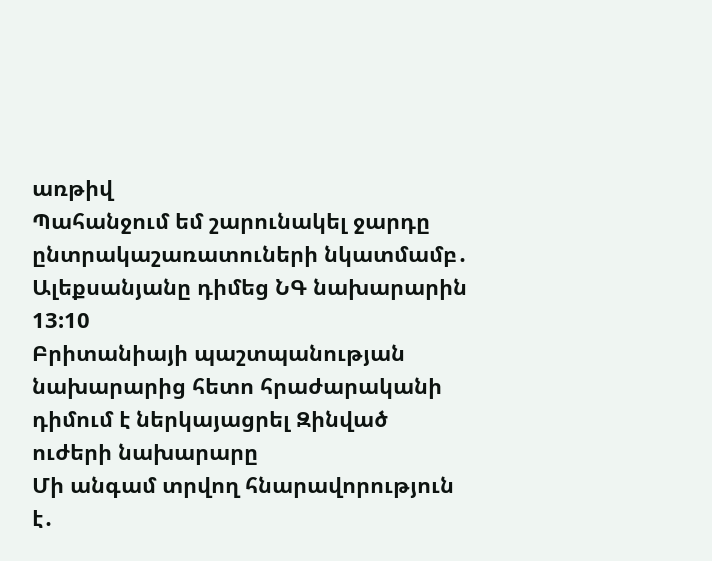առթիվ
Պահանջում եմ շարունակել ջարդը ընտրակաշառատուների նկատմամբ․ Ալեքսանյանը դիմեց ՆԳ նախարարին
13:10
Բրիտանիայի պաշտպանության նախարարից հետո հրաժարականի դիմում է ներկայացրել Զինված ուժերի նախարարը
Մի անգամ տրվող հնարավորություն է․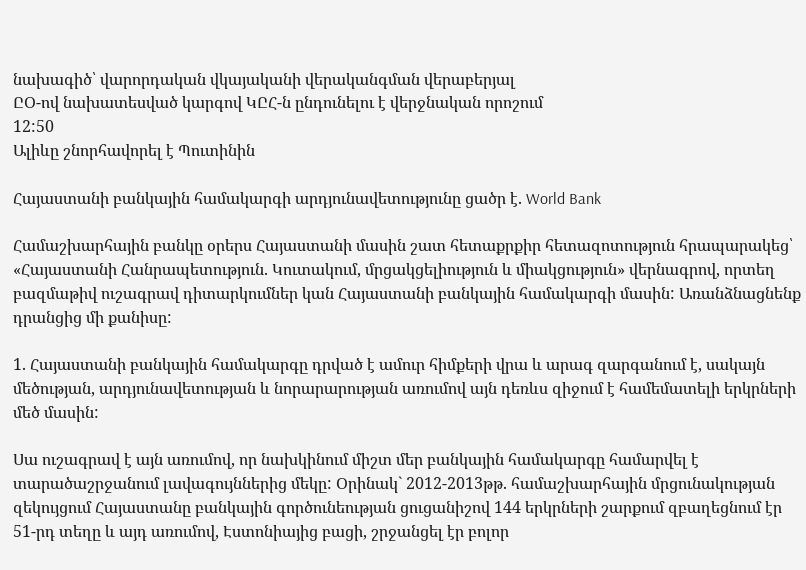նախագիծ՝ վարորդական վկայականի վերականգման վերաբերյալ
ԸՕ-ով նախատեսված կարգով ԿԸՀ-ն ընդունելու է վերջնական որոշում
12:50
Ալիևը շնորհավորել է Պուտինին

Հայաստանի բանկային համակարգի արդյունավետությունը ցածր է. World Bank

Համաշխարհային բանկը օրերս Հայաստանի մասին շատ հետաքրքիր հետազոտություն հրապարակեց՝ «Հայաստանի Հանրապետություն. Կուտակում, մրցակցելիություն և միակցություն» վերնագրով, որտեղ բազմաթիվ ուշագրավ դիտարկումներ կան Հայաստանի բանկային համակարգի մասին: Առանձնացնենք դրանցից մի քանիսը:

1. Հայաստանի բանկային համակարգը դրված է ամուր հիմքերի վրա և արագ զարգանում է, սակայն մեծության, արդյունավետության և նորարարության առումով այն դեռևս զիջում է համեմատելի երկրների մեծ մասին:

Սա ուշագրավ է այն առումով, որ նախկինում միշտ մեր բանկային համակարգը համարվել է տարածաշրջանում լավագույններից մեկը: Օրինակ` 2012-2013թթ. համաշխարհային մրցունակության զեկույցում Հայաստանը բանկային գործունեության ցուցանիշով 144 երկրների շարքում զբաղեցնում էր 51-րդ տեղը և այդ առումով, Էստոնիայից բացի, շրջանցել էր բոլոր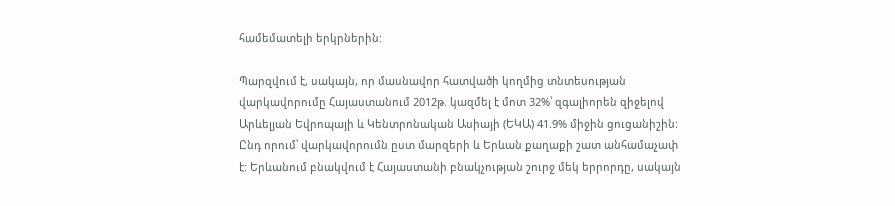համեմատելի երկրներին:

Պարզվում է, սակայն, որ մասնավոր հատվածի կողմից տնտեսության վարկավորումը Հայաստանում 2012թ. կազմել է մոտ 32%՝ զգալիորեն զիջելով Արևելյան Եվրոպայի և Կենտրոնական Ասիայի (ԵԿԱ) 41.9% միջին ցուցանիշին: Ընդ որում՝ վարկավորումն ըստ մարզերի և Երևան քաղաքի շատ անհամաչափ է: Երևանում բնակվում է Հայաստանի բնակչության շուրջ մեկ երրորդը, սակայն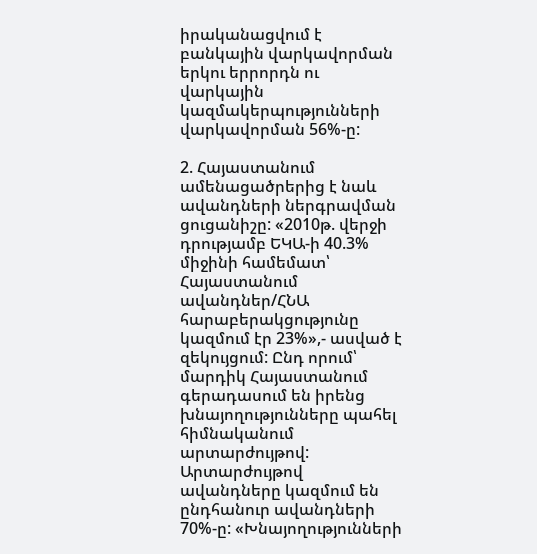իրականացվում է բանկային վարկավորման երկու երրորդն ու վարկային կազմակերպությունների վարկավորման 56%-ը:

2. Հայաստանում ամենացածրերից է նաև ավանդների ներգրավման ցուցանիշը: «2010թ. վերջի դրությամբ ԵԿԱ-ի 40.3% միջինի համեմատ՝ Հայաստանում ավանդներ/ՀՆԱ հարաբերակցությունը կազմում էր 23%»,- ասված է զեկույցում: Ընդ որում՝ մարդիկ Հայաստանում գերադասում են իրենց խնայողությունները պահել հիմնականում արտարժույթով: Արտարժույթով ավանդները կազմում են ընդհանուր ավանդների 70%-ը: «Խնայողությունների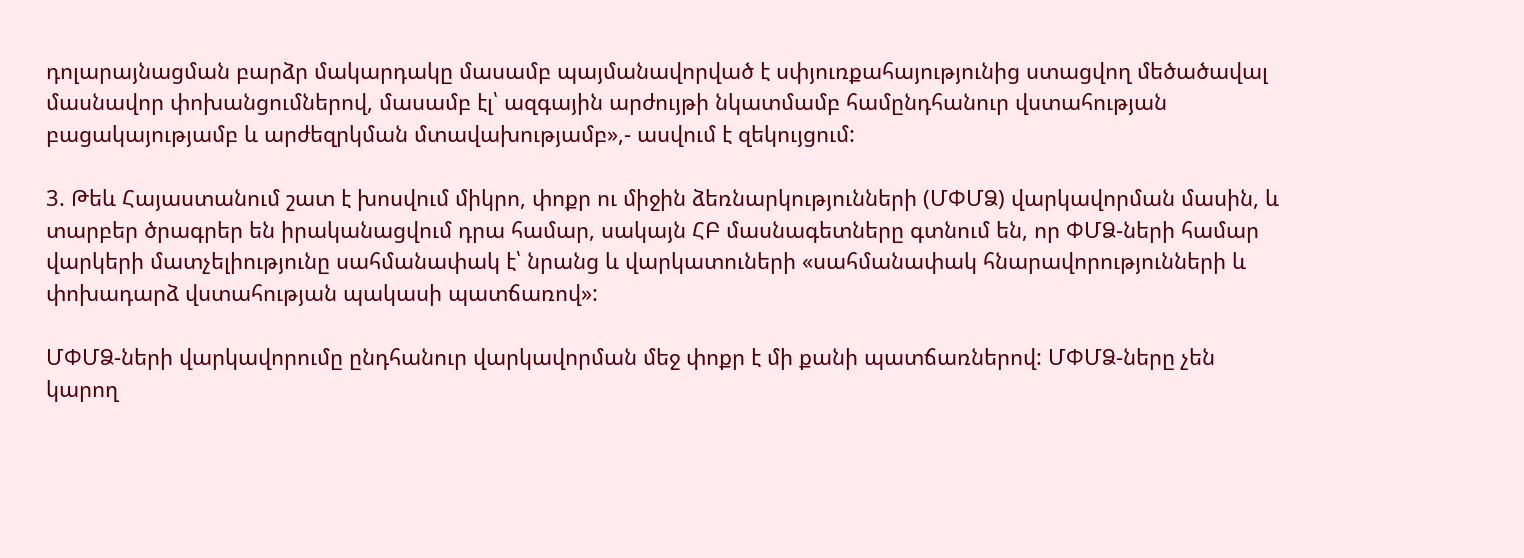դոլարայնացման բարձր մակարդակը մասամբ պայմանավորված է սփյուռքահայությունից ստացվող մեծածավալ մասնավոր փոխանցումներով, մասամբ էլ՝ ազգային արժույթի նկատմամբ համընդհանուր վստահության բացակայությամբ և արժեզրկման մտավախությամբ»,- ասվում է զեկույցում:

3. Թեև Հայաստանում շատ է խոսվում միկրո, փոքր ու միջին ձեռնարկությունների (ՄՓՄՁ) վարկավորման մասին, և տարբեր ծրագրեր են իրականացվում դրա համար, սակայն ՀԲ մասնագետները գտնում են, որ ՓՄՁ-ների համար վարկերի մատչելիությունը սահմանափակ է՝ նրանց և վարկատուների «սահմանափակ հնարավորությունների և փոխադարձ վստահության պակասի պատճառով»:

ՄՓՄՁ-ների վարկավորումը ընդհանուր վարկավորման մեջ փոքր է մի քանի պատճառներով: ՄՓՄՁ-ները չեն կարող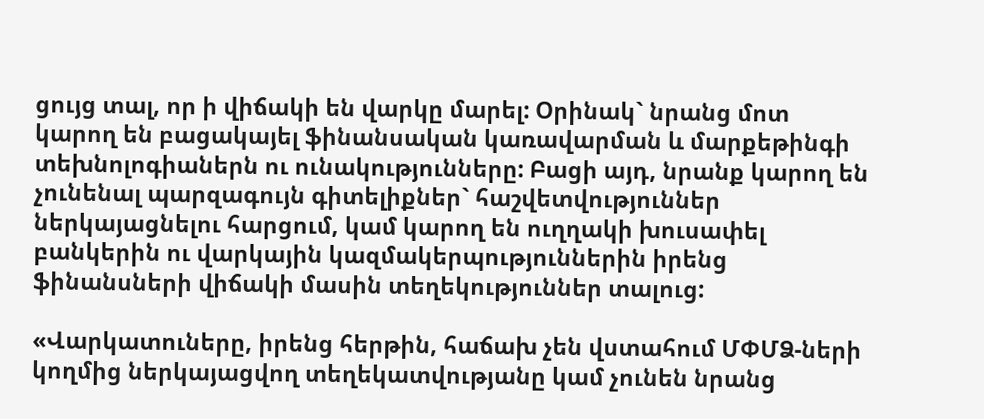ցույց տալ, որ ի վիճակի են վարկը մարել: Օրինակ` նրանց մոտ կարող են բացակայել ֆինանսական կառավարման և մարքեթինգի տեխնոլոգիաներն ու ունակությունները: Բացի այդ, նրանք կարող են չունենալ պարզագույն գիտելիքներ` հաշվետվություններ ներկայացնելու հարցում, կամ կարող են ուղղակի խուսափել բանկերին ու վարկային կազմակերպություններին իրենց ֆինանսների վիճակի մասին տեղեկություններ տալուց:

«Վարկատուները, իրենց հերթին, հաճախ չեն վստահում ՄՓՄՁ-ների կողմից ներկայացվող տեղեկատվությանը կամ չունեն նրանց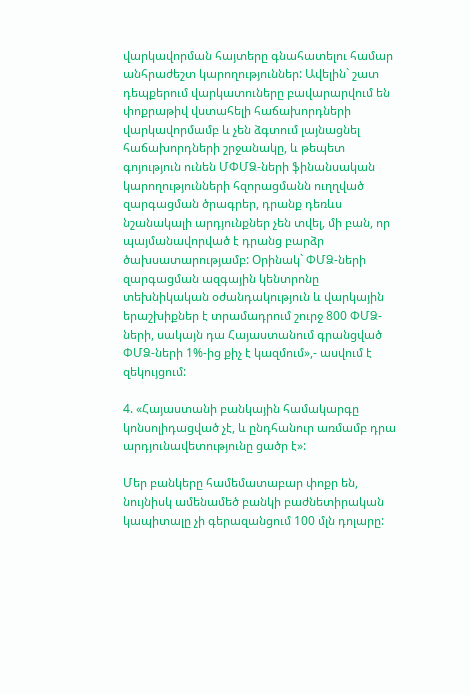վարկավորման հայտերը գնահատելու համար անհրաժեշտ կարողություններ: Ավելին` շատ դեպքերում վարկատուները բավարարվում են փոքրաթիվ վստահելի հաճախորդների վարկավորմամբ և չեն ձգտում լայնացնել հաճախորդների շրջանակը, և թեպետ գոյություն ունեն ՄՓՄՁ-ների ֆինանսական կարողությունների հզորացմանն ուղղված զարգացման ծրագրեր, դրանք դեռևս նշանակալի արդյունքներ չեն տվել, մի բան, որ պայմանավորված է դրանց բարձր ծախսատարությամբ: Օրինակ` ՓՄՁ-ների զարգացման ազգային կենտրոնը տեխնիկական օժանդակություն և վարկային երաշխիքներ է տրամադրում շուրջ 800 ՓՄՁ-ների, սակայն դա Հայաստանում գրանցված ՓՄՁ-ների 1%-ից քիչ է կազմում»,- ասվում է զեկույցում:

4. «Հայաստանի բանկային համակարգը կոնսոլիդացված չէ, և ընդհանուր առմամբ դրա արդյունավետությունը ցածր է»:

Մեր բանկերը համեմատաբար փոքր են, նույնիսկ ամենամեծ բանկի բաժնետիրական կապիտալը չի գերազանցում 100 մլն դոլարը: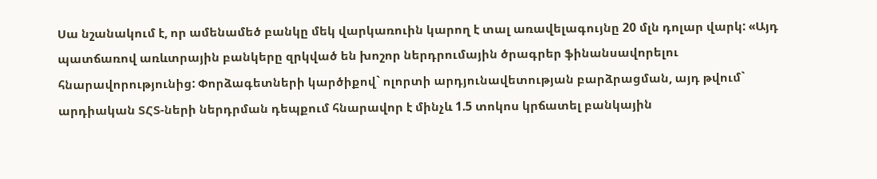Սա նշանակում է, որ ամենամեծ բանկը մեկ վարկառուին կարող է տալ առավելագույնը 20 մլն դոլար վարկ: «Այդ պատճառով առևտրային բանկերը զրկված են խոշոր ներդրումային ծրագրեր ֆինանսավորելու հնարավորությունից: Փորձագետների կարծիքով` ոլորտի արդյունավետության բարձրացման, այդ թվում` արդիական ՏՀՏ-ների ներդրման դեպքում հնարավոր է մինչև 1.5 տոկոս կրճատել բանկային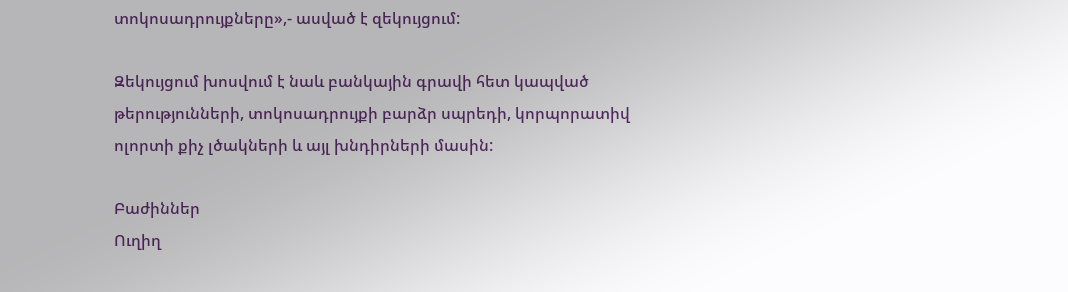տոկոսադրույքները»,- ասված է զեկույցում:

Զեկույցում խոսվում է նաև բանկային գրավի հետ կապված թերությունների, տոկոսադրույքի բարձր սպրեդի, կորպորատիվ ոլորտի քիչ լծակների և այլ խնդիրների մասին:

Բաժիններ
Ուղիղ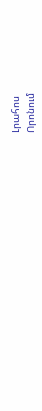Լրահոս
Որոնում